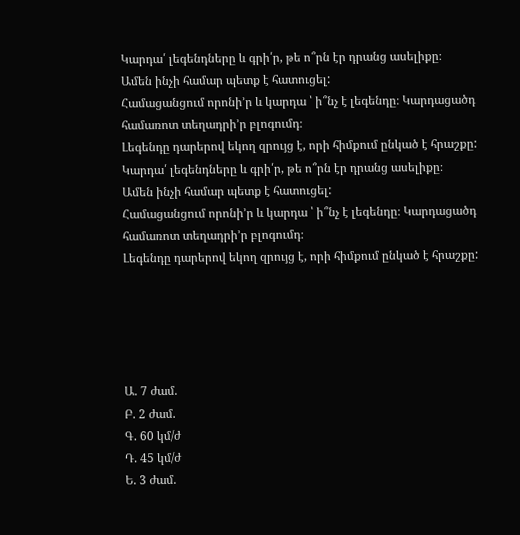Կարդա՛ լեգենդները և գրի՛ր, թե ո՞րն էր դրանց ասելիքը։
Ամեն ինչի համար պետք է հատուցել:
Համացանցում որոնի’ր և կարդա ՝ ի՞նչ է լեգենդը։ Կարդացածդ համառոտ տեղադրի’ր բլոգումդ։
Լեգենդը դարերով եկող զրույց է, որի հիմքում ընկած է հրաշքը:
Կարդա՛ լեգենդները և գրի՛ր, թե ո՞րն էր դրանց ասելիքը։
Ամեն ինչի համար պետք է հատուցել:
Համացանցում որոնի’ր և կարդա ՝ ի՞նչ է լեգենդը։ Կարդացածդ համառոտ տեղադրի’ր բլոգումդ։
Լեգենդը դարերով եկող զրույց է, որի հիմքում ընկած է հրաշքը:





Ա. 7 ժամ.
Բ. 2 ժամ.
Գ. 60 կմ/ժ
Դ. 45 կմ/ժ
Ե. 3 ժամ.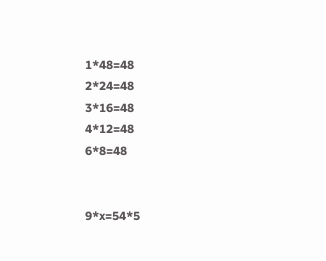1*48=48
2*24=48
3*16=48
4*12=48
6*8=48


9*x=54*5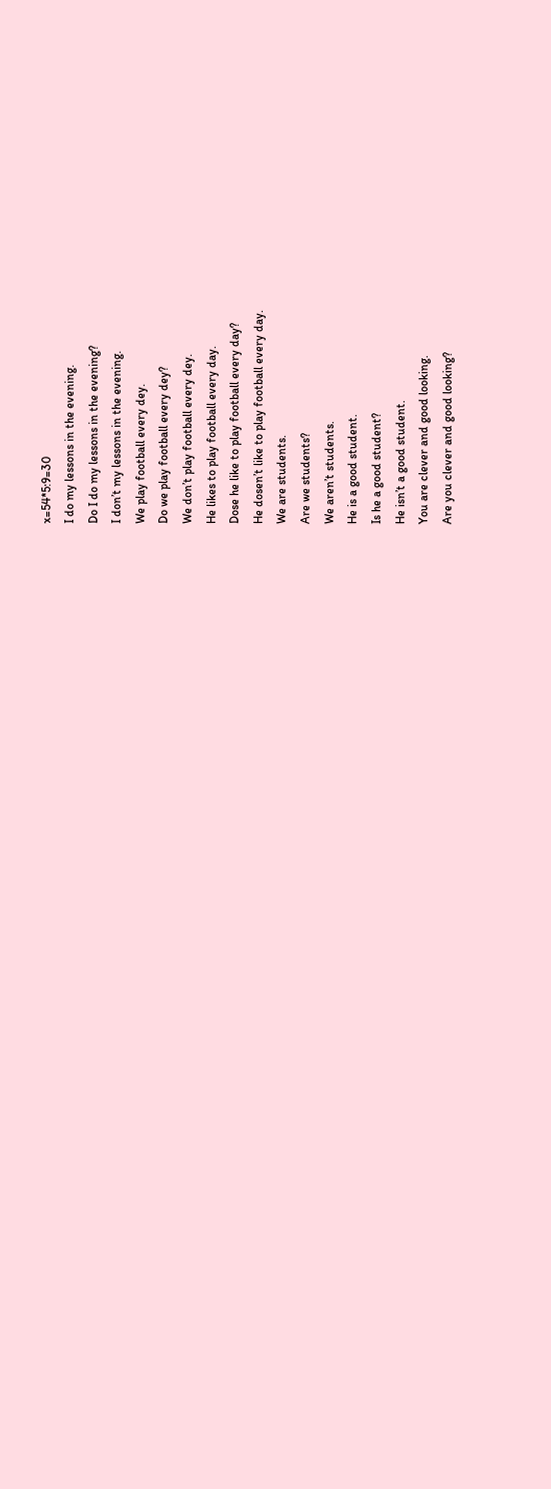x=54*5:9=30
I do my lessons in the evening.
Do I do my lessons in the evening?
I don’t my lessons in the evening.
We play football every dey.
Do we play football every dey?
We don’t play football every dey.
He likes to play football every day.
Dose he like to play football every day?
He dosen’t like to play football every day.
We are students.
Are we students?
We aren’t students.
He is a good student.
Is he a good student?
He isn’t a good student.
You are clever and good looking.
Are you clever and good looking?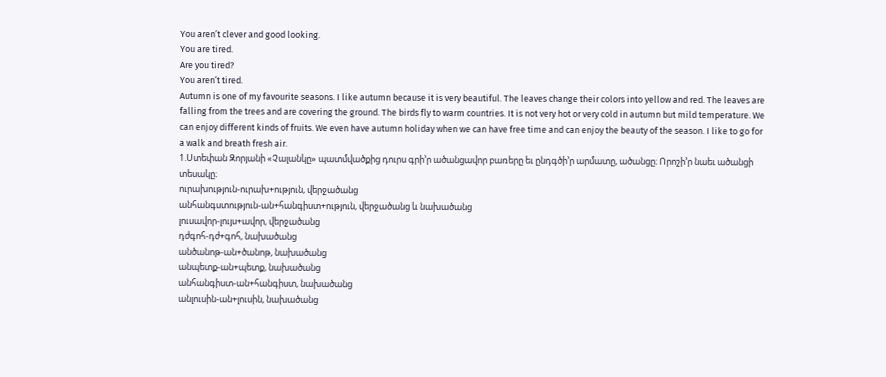You aren’t clever and good looking.
You are tired.
Are you tired?
You aren’t tired.
Autumn is one of my favourite seasons. I like autumn because it is very beautiful. The leaves change their colors into yellow and red. The leaves are falling from the trees and are covering the ground. The birds fly to warm countries. It is not very hot or very cold in autumn but mild temperature. We can enjoy different kinds of fruits. We even have autumn holiday when we can have free time and can enjoy the beauty of the season. I like to go for a walk and breath fresh air.
1.Ստեփան Զորյանի «Չալանկը» պատմվածքից դուրս գրի’ր ածանցավոր բառերը եւ ընդգծի’ր արմատը, ածանցը։ Որոշի’ր նաեւ ածանցի տեսակը։
ուրախություն-ուրախ+ություն, վերջածանց
անհանգստություն-ան+հանգիստ+ություն, վերջածանց և նախածանց
լուսավոր-լույս+ավոր, վերջածանց
դժգոհ-դժ+գոհ, նախածանց
անծանոթ-ան+ծանոթ, նախածանց
անպետք-ան+պետք, նախածանց
անհանգիստ-ան+հանգիստ, նախածանց
անլուսին-ան+լուսին, նախածանց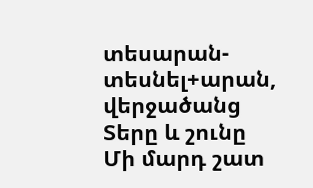տեսարան-տեսնել+արան, վերջածանց
Տերը և շունը
Մի մարդ շատ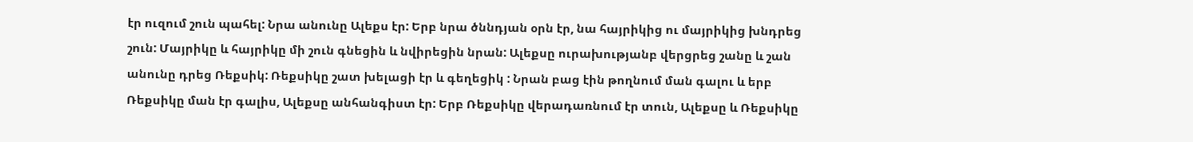էր ուզում շուն պահել: Նրա անունը Ալեքս էր: Երբ նրա ծննդյան օրն էր, նա հայրիկից ու մայրիկից խնդրեց շուն: Մայրիկը և հայրիկը մի շուն գնեցին և նվիրեցին նրան: Ալեքսը ուրախությանբ վերցրեց շանը և շան անունը դրեց Ռեքսիկ: Ռեքսիկը շատ խելացի էր և գեղեցիկ : Նրան բաց էին թողնում ման գալու և երբ Ռեքսիկը ման էր գալիս, Ալեքսը անհանգիստ էր: Երբ Ռեքսիկը վերադառնում էր տուն, Ալեքսը և Ռեքսիկը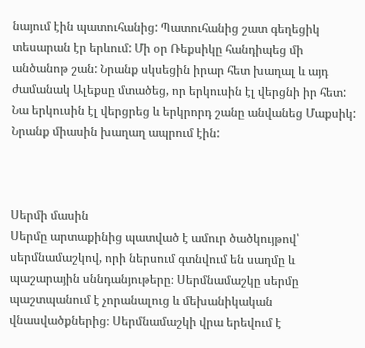նայում էին պատուհանից: Պատուհանից շատ գեղեցիկ տեսարան էր երևում: Մի օր Ռեքսիկը հանդիպեց մի անծանոթ շան: Նրանք սկսեցին իրար հետ խաղալ և այդ ժամանակ Ալեքսը մտածեց, որ երկուսին էլ վերցնի իր հետ: Նա երկուսին էլ վերցրեց և երկրորդ շանը անվանեց Մաքսիկ: Նրանք միասին խաղաղ ապրում էին:



Սերմի մասին
Սերմը արտաքինից պատված է ամուր ծածկույթով՝ սերմնամաշկով, որի ներսում գտնվում են սաղմը և պաշարային սննդանյութերը։ Սերմնամաշկը սերմը պաշտպանում է չորանալուց և մեխանիկական վնասվածքներից։ Սերմնամաշկի վրա երեվում է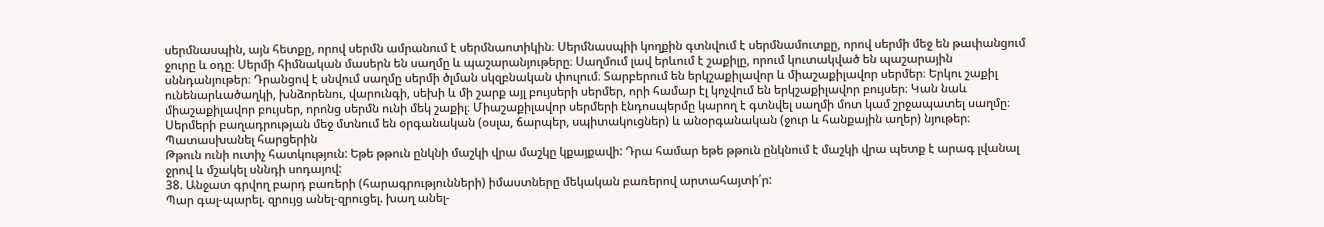սերմնասպին, այն հետքը, որով սերմն ամրանում է սերմնաոտիկին։ Սերմնասպիի կողքին գտնվում է սերմնամուտքը, որով սերմի մեջ են թափանցում ջուրը և օդը։ Սերմի հիմնական մասերն են սաղմը և պաշարանյութերը։ Սաղմում լավ երևում է շաքիլը, որում կուտակված են պաշարային սննդանյութեր։ Դրանցով է սնվում սաղմը սերմի ծլման սկզբնական փուլում։ Տարբերում են երկշաքիլավոր և միաշաքիլավոր սերմեր։ Երկու շաքիլ ունենարևածաղկի, խնձորենու, վարունգի, սեխի և մի շարք այլ բույսերի սերմեր, որի համար էլ կոչվում են երկշաքիլավոր բույսեր։ Կան նաև միաշաքիլավոր բույսեր, որոնց սերմն ունի մեկ շաքիլ։ Միաշաքիլավոր սերմերի էնդոսպերմը կարող է գտնվել սաղմի մոտ կամ շրջապատել սաղմը։ Սերմերի բաղադրության մեջ մտնում են օրգանական (օսլա, ճարպեր, սպիտակուցներ) և անօրգանական (ջուր և հանքային աղեր) նյութեր։
Պատասխանել հարցերին
Թթուն ունի ուտիչ հատկություն: Եթե թթուն ընկնի մաշկի վրա մաշկը կքայքավի: Դրա համար եթե թթուն ընկնում է մաշկի վրա պետք է արագ լվանալ ջրով և մշակել սննդի սոդայով:
38. Անջատ գրվող բարդ բառերի (հարագրությունների) իմաստները մեկական բառերով արտահայտի՛ր:
Պար գալ-պարել. զրույց անել-զրուցել. խաղ անել-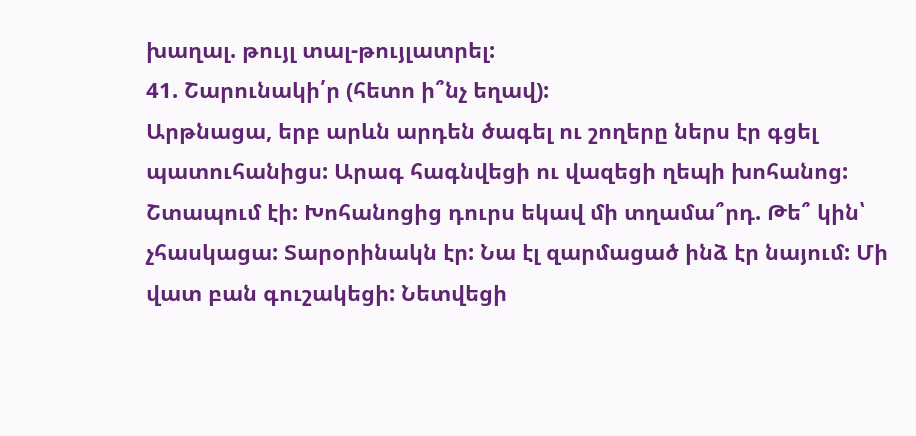խաղալ. թույլ տալ-թույլատրել:
41. Շարունակի՛ր (հետո ի՞նչ եղավ):
Արթնացա, երբ արևն արդեն ծագել ու շողերը ներս էր գցել պատուհանիցս: Արագ հագնվեցի ու վազեցի ղեպի խոհանոց: Շտապում էի: Խոհանոցից դուրս եկավ մի տղամա՞րդ. Թե՞ կին՝ չհասկացա: Տարօրինակն էր: Նա էլ զարմացած ինձ էր նայում: Մի վատ բան գուշակեցի: Նետվեցի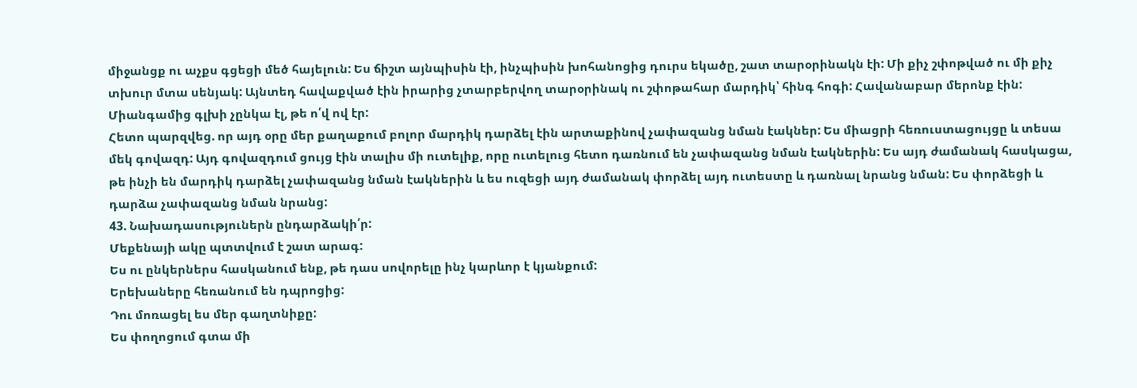միջանցք ու աչքս գցեցի մեծ հայելուն: Ես ճիշտ այնպիսին էի, ինչպիսին խոհանոցից դուրս եկածը, շատ տարօրինակն էի: Մի քիչ շփոթված ու մի քիչ տխուր մտա սենյակ: Այնտեդ հավաքված էին իրարից չտարբերվող տարօրինակ ու շփոթահար մարդիկ՝ հինգ հոգի: Հավանաբար մերոնք էին: Միանգամից գլխի չընկա էլ, թե ո՛վ ով էր:
Հետո պարզվեց. որ այդ օրը մեր քաղաքում բոլոր մարդիկ դարձել էին արտաքինով չափազանց նման էակներ: Ես միացրի հեռուստացույցը և տեսա մեկ գովազդ: Այդ գովազդում ցույց էին տալիս մի ուտելիք, որը ուտելուց հետո դառնում են չափազանց նման էակներին: Ես այդ ժամանակ հասկացա, թե ինչի են մարդիկ դարձել չափազանց նման էակներին և ես ուզեցի այդ ժամանակ փորձել այդ ուտեստը և դառնալ նրանց նման: Ես փորձեցի և դարձա չափազանց նման նրանց:
43. Նախադասություներն ընդարձակի՛ր:
Մեքենայի ակը պտտվում է շատ արագ:
Ես ու ընկերներս հասկանում ենք, թե դաս սովորելը ինչ կարևոր է կյանքում:
Երեխաները հեռանում են դպրոցից:
Դու մոռացել ես մեր գաղտնիքը:
Ես փողոցում գտա մի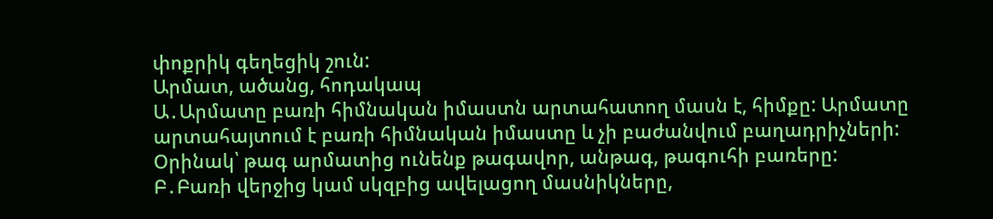փոքրիկ գեղեցիկ շուն:
Արմատ, ածանց, հոդակապ
Ա․Արմատը բառի հիմնական իմաստն արտահատող մասն է, հիմքը: Արմատը արտահայտում է բառի հիմնական իմաստը և չի բաժանվում բաղադրիչների:
Օրինակ՝ թագ արմատից ունենք թագավոր, անթագ, թագուհի բառերը:
Բ․Բառի վերջից կամ սկզբից ավելացող մասնիկները,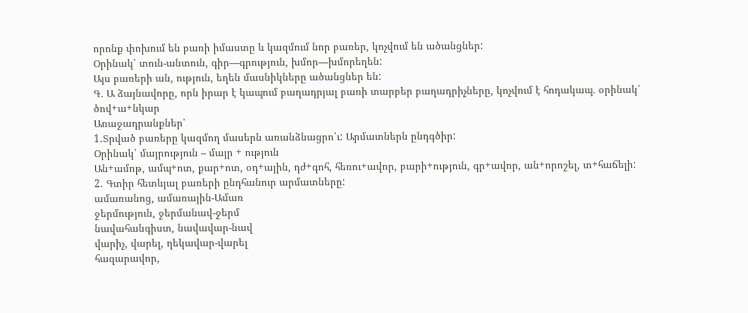որոնք փոխում են բառի իմաստը և կազմում նոր բառեր, կոչվում են ածանցներ:
Օրինակ՝ տուն-անտուն, գիր—գրություն, խմոր—խմորեղեն:
Այս բառերի ան, ություն, եղեն մասնիկները ածանցներ են:
Գ․ Ա ձայնավորը, որն իրար է կապում բաղադրյալ բառի տարբեր բաղադրիչները, կոչվում է հոդակապ․ օրինակ՝ ծով+ա+նկար
Առաջադրանքներ՝
1.Տրված բառերը կազմող մասերն առանձնացրո՛ւ: Արմատներն ընդգծիր:
Օրինակ՝ մայրություն – մայր + ություն
Ան+ամոթ, ամպ+ոտ, քար+ոտ, օդ+ային, դժ+գոհ, հեռու+ավոր, բարի+ություն, գր+ավոր, ան+որոշել, տ+հաճելի:
2. Գտիր հետևյալ բառերի ընդհանուր արմատները:
ամառանոց, ամառային-Ամառ
ջերմություն, ջերմանավ-ջերմ
նավահանգիստ, նավավար-նավ
վարիչ, վարել, ղեկավար-վարել
հազարավոր,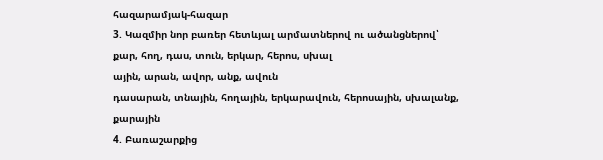հազարամյակ-հազար
3. Կազմիր նոր բառեր հետևյալ արմատներով ու ածանցներով՝
քար, հող, դաս, տուն, երկար, հերոս, սխալ
ային, արան, ավոր, անք, ավուն
դասարան, տնային, հողային, երկարավուն, հերոսային, սխալանք, քարային
4. Բառաշարքից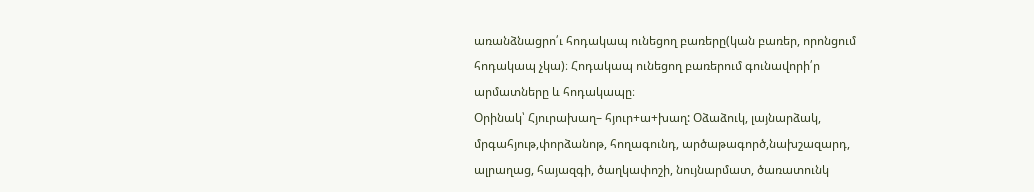առանձնացրո՛ւ հոդակապ ունեցող բառերը(կան բառեր, որոնցում հոդակապ չկա)։ Հոդակապ ունեցող բառերում գունավորի՛ր արմատները և հոդակապը։
Օրինակ՝ Հյուրախաղ– հյուր+ա+խաղ: Օձաձուկ, լայնարձակ, մրգահյութ,փորձանոթ, հողագունդ, արծաթագործ,նախշազարդ, ալրաղաց, հայազգի, ծաղկափոշի, նույնարմատ, ծառատունկ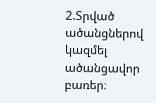2.Տրված ածանցներով կազմել ածանցավոր բառեր։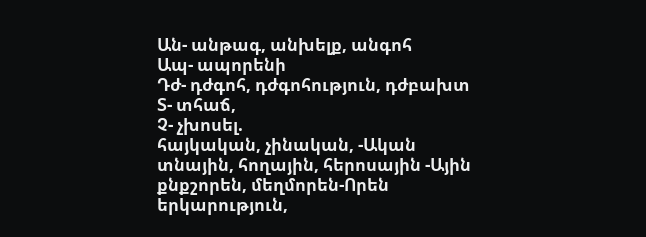Ան- անթագ, անխելք, անգոհ
Ապ- ապորենի
Դժ- դժգոհ, դժգոհություն, դժբախտ
Տ- տհաճ,
Չ- չխոսել.
հայկական, չինական, -Ական
տնային, հողային, հերոսային -Ային
քնքշորեն, մեղմորեն-Որեն
երկարություն,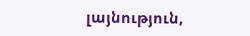լայնություն,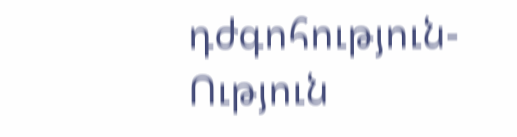դժգոհություն-Ություն